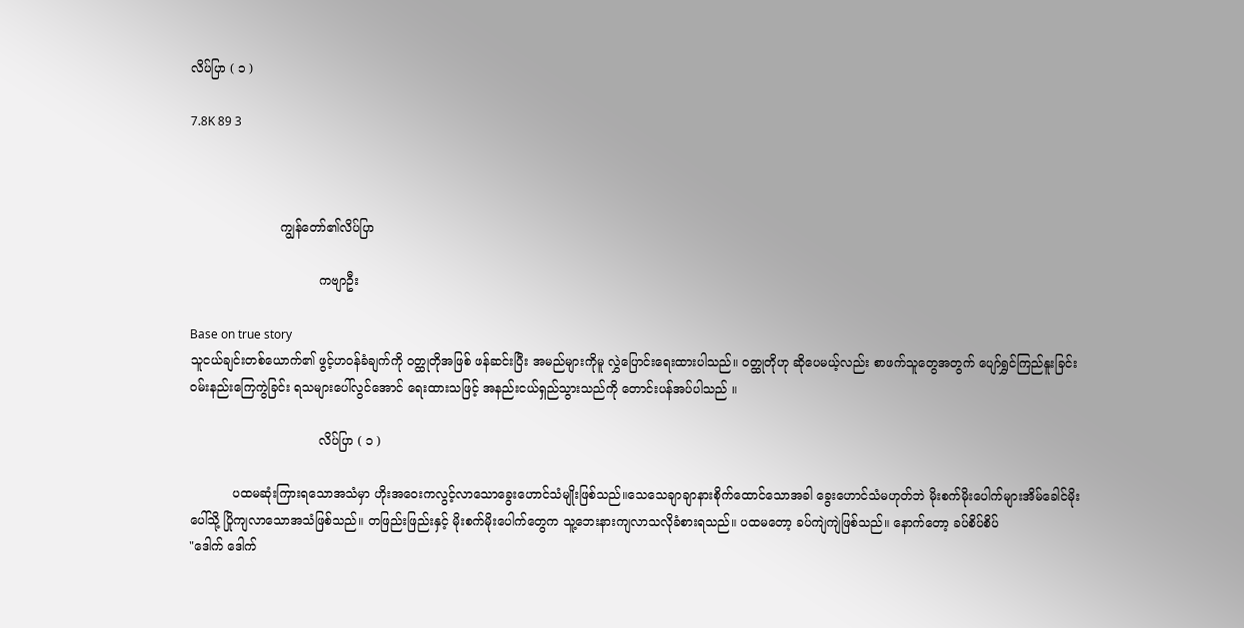လိပ်ပြာ ( ၁ )

7.8K 89 3



                       ကျွန်တော်၏လိပ်ပြာ

                                 ကဗျာဦး

Base on true story
သူငယ်ချင်းတစ်ယောက်၏ ဖွင့်ဟဝန်ခံချက်ကို ဝတ္ထုတိုအဖြစ် ဖန်ဆင်းပြီး အမည်များကိုမူ လွှဲပြောင်းရေးထားပါသည်။ ဝတ္ထုတိုဟု ဆိုပေမယ့်လည်း စာဖက်သူတွေအတွက် ပျော်ရွှင်ကြည်နူးခြင်း ဝမ်းနည်းကြေကွဲခြင်း ရသများပေါ်လွင်အောင် ရေးထားသဖြင့် အနည်းငယ်ရှည်သွားသည်ကို တောင်းပန်အပ်ပါသည် ။

                                 လိပ်ပြာ ( ၁ )

           ပထမဆုံးကြားရသောအသံမှာ ဟိုးအဝေးကလွင့်လာသောခွေးဟောင်သံမျိုးဖြစ်သည်။သေသေချာချာနားစိုက်ထောင်သောအခါ ခွေးဟောင်သံမဟုတ်ဘဲ မိုးစက်မိုးပေါက်များအိမ်ခေါင်မိုးပေါ်သို့ ပြိုကျလာသောအသံဖြစ်သည်။ တဖြည်းဖြည်းနှင့် မိုးစက်မိုးပေါက်တွေက သူ့ဘေးနားကျလာသလိုခံစားရသည်။ ပထမတော့ ခပ်ကျဲကျဲဖြစ်သည်။ နောက်တော့ ခပ်စိပ်စိပ်
"ဒေါက် ဒေါက်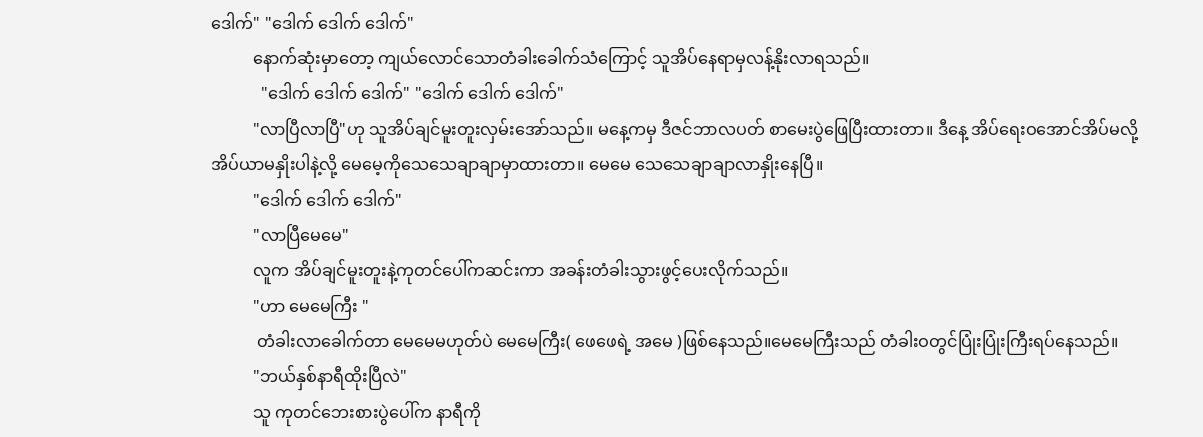ဒေါက်" "ဒေါက် ဒေါက် ဒေါက်"
          နောက်ဆုံးမှာတော့ ကျယ်လောင်သောတံခါးခေါက်သံကြောင့် သူအိပ်နေရာမှလန့်နိုးလာရသည်။
            "ဒေါက် ဒေါက် ဒေါက်" "ဒေါက် ဒေါက် ဒေါက်"
          "လာပြီလာပြီ"ဟု သူအိပ်ချင်မူးတူးလှမ်းအော်သည်။ မနေ့ကမှ ဒီဇင်ဘာလပတ် စာမေးပွဲဖြေပြီးထားတာ။ ဒီနေ့ အိပ်ရေးဝအောင်အိပ်မလို့ အိပ်ယာမနှိုးပါနဲ့လို့ မေမေ့ကိုသေသေချာချာမှာထားတာ။ မေမေ သေသေချာချာလာနှိုးနေပြီ။
          "ဒေါက် ဒေါက် ဒေါက်"
          "လာပြီမေမေ"
          လူက အိပ်ချင်မူးတူးနဲ့ကုတင်ပေါ်ကဆင်းကာ အခန်းတံခါးသွားဖွင့်ပေးလိုက်သည်။
          "ဟာ မေမေကြီး "
           တံခါးလာခေါက်တာ မေမေမဟုတ်ပဲ မေမေကြီး( ဖေဖေရဲ့ အမေ )ဖြစ်နေသည်။မေမေကြီးသည် တံခါးဝတွင်ပြုံးပြုံးကြီးရပ်နေသည်။
          "ဘယ်နှစ်နာရီထိုးပြီလဲ"
          သူ ကုတင်ဘေးစားပွဲပေါ်က နာရီကို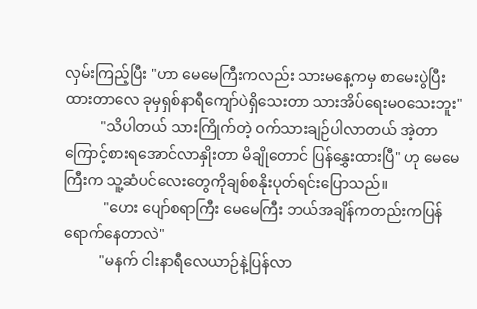လှမ်းကြည့်ပြီး "ဟာ မေမေကြီးကလည်း သားမနေ့ကမှ စာမေးပွဲပြီးထားတာလေ ခုမှရှစ်နာရီကျော်ပဲရှိသေးတာ သားအိပ်ရေးမဝသေးဘူး"
          "သိပါတယ် သားကြိုက်တဲ့ ဝက်သားချဉ်ပါလာတယ် အဲ့တာကြောင့်စားရအောင်လာနှိုးတာ မိချိုတောင် ပြန်နွှေးထားပြီ" ဟု မေမေကြီးက သူ့ဆံပင်လေးတွေကိုချစ်စနိုးပုတ်ရင်းပြောသည်။
           "ဟေး ပျော်စရာကြီး မေမေကြီး ဘယ်အချိန်ကတည်းကပြန်ရောက်နေတာလဲ"
          "မနက် ငါးနာရီလေယာဉ်နဲ့ပြန်လာ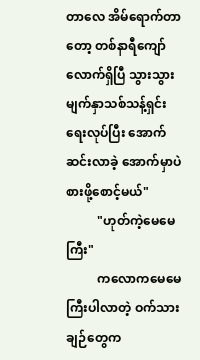တာလေ အိမ်ရောက်တာတော့ တစ်နာရီကျော်လောက်ရှိပြီ သွားသွား မျက်နှာသစ်သန့်ရှင်းရေးလုပ်ပြီး အောက်ဆင်းလာခဲ့ အောက်မှာပဲစားဖို့စောင့်မယ်"
          "ဟုတ်ကဲ့မေမေကြီး"
          ကလောကမေမေကြီးပါလာတဲ့ ဝက်သားချဉ်တွေက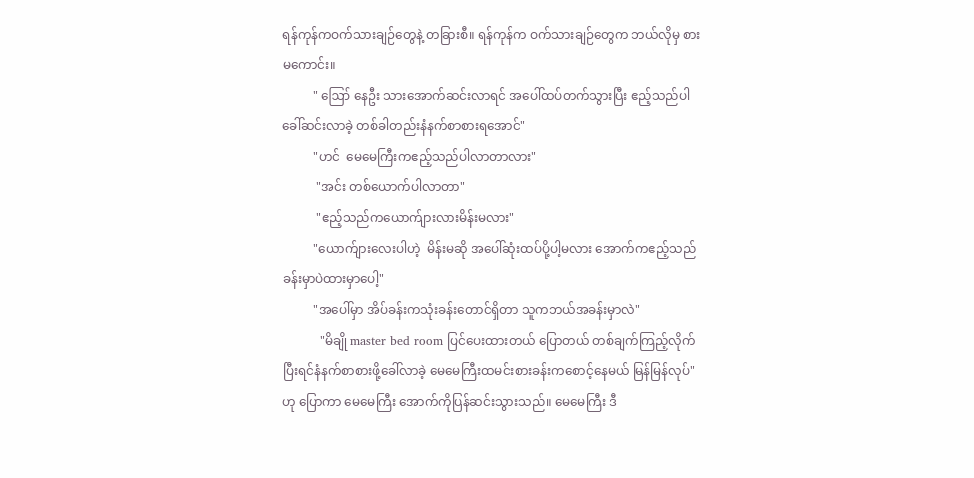ရန်ကုန်ကဝက်သားချဉ်တွေနဲ့ တခြားစီ။ ရန်ကုန်က ဝက်သားချဉ်တွေက ဘယ်လိုမှ စားမကောင်း။
          " ဪ နေဦး သားအောက်ဆင်းလာရင် အပေါ်ထပ်တက်သွားပြီး ဧည့်သည်ပါခေါ်ဆင်းလာခဲ့ တစ်ခါတည်းနံနက်စာစားရအောင်"
          "ဟင်  မေမေကြီးကဧည့်သည်ပါလာတာလား"
           "အင်း တစ်ယောက်ပါလာတာ"
           "ဧည့်သည်ကယောက်ျားလားမိန်းမလား"
          "ယောက်ျားလေးပါဟဲ့  မိန်းမဆို အပေါ်ဆုံးထပ်ပို့ပါ့မလား အောက်ကဧည့်သည်ခန်းမှာပဲထားမှာပေါ့"
          "အပေါ်မှာ အိပ်ခန်းကသုံးခန်းတောင်ရှိတာ သူကဘယ်အခန်းမှာလဲ"
            "မိချို master bed room ပြင်ပေးထားတယ် ပြောတယ် တစ်ချက်ကြည့်လိုက် ပြီးရင်နံနက်စာစားဖို့ခေါ်လာခဲ့ မေမေကြီးထမင်းစားခန်းကစောင့်နေမယ် မြန်မြန်လုပ်"ဟု ပြောကာ မေမေကြီး အောက်ကိုပြန်ဆင်းသွားသည်။ မေမေကြီး ဒီ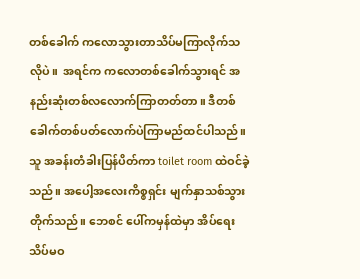တစ်ခေါက် ကလောသွားတာသိပ်မကြာလိုက်သလိုပဲ။  အရင်က ကလောတစ်ခေါက်သွားရင် အနည်းဆုံးတစ်လလောက်ကြာတတ်တာ။ ဒီတစ်ခေါက်တစ်ပတ်လောက်ပဲကြာမည်ထင်ပါသည်။
သူ အခန်းတံခါးပြန်ပိတ်ကာ toilet room ထဲဝင်ခဲ့သည်။ အပေါ့အလေးကိစ္စရှင်း မျက်နှာသစ်သွားတိုက်သည်။ ဘေစင် ပေါ်ကမှန်ထဲမှာ အိပ်ရေးသိပ်မဝ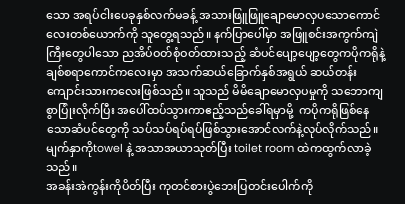သော အရပ်ငါးပေခုနှစ်လက်မခန့် အသားဖြူဖြူချောမောလှပသောကောင်လေးတစ်ယောက်ကို သူတွေ့ရသည်။ နက်ပြာပေါ်မှာ အဖြူစင်းအကွက်ကျဲကြီးတွေပါသော ညအိပ်ဝတ်စုံဝတ်ထားသည့် ဆံပင်ပျော့ပျော့တွေကပိုကရိုနဲ့ချစ်စရာကောင်ကလေးမှာ အသက်ဆယ်ခြောက်နှစ်အရွယ် ဆယ်တန်းကျောင်းသားကလေးဖြစ်သည်။ သူသည် မိမိချောမောလှပမှုကို သဘောကျစွာပြုံးလိုက်ပြီး အပေါ်ထပ်သွားကာဧည့်သည်ခေါ်ရမှာမို့  ကပိုကရိုဖြစ်နေသောဆံပင်တွေကို သပ်သပ်ရပ်ရပ်ဖြစ်သွားအောင်လက်နဲ့လုပ်လိုက်သည်။ မျက်နှာကိုtowel နဲ့ အသာအယာသုတ်ပြီး toilet room ထဲကထွက်လာခဲ့သည်။
အခန်းအဲကွန်းကိုပိတ်ပြီး ကုတင်စားပွဲဘေးပြတင်းပေါက်ကို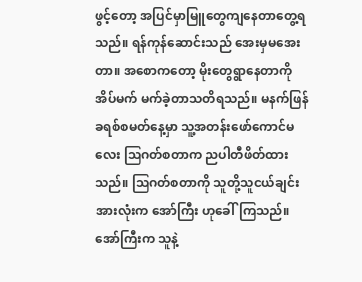ဖွင့်တော့ အပြင်မှာမြူတွေကျနေတာတွေ့ရသည်။ ရန်ကုန်ဆောင်းသည် အေးမှမအေးတာ။ အစောကတော့ မိုးတွေရွာနေတာကို အိပ်မက် မက်ခဲ့တာသတိရသည်။ မနက်ဖြန် ခရစ်စမတ်နေ့မှာ သူ့အတန်းဖော်ကောင်မလေး ဩဂတ်စတာက ညပါတီဖိတ်ထားသည်။ ဩဂတ်စတာကို သူတို့သူငယ်ချင်းအားလုံးက အော်ကြီး ဟုခေါ်ကြသည်။ အော်ကြီးက သူနဲ့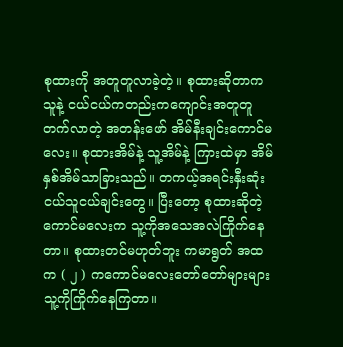စုထားကို အတူတူလာခဲ့တဲ့။ စုထားဆိုတာက သူနဲ့ ငယ်ငယ်ကတည်းကကျောင်းအတူတူတက်လာတဲ့ အတန်းဖော် အိမ်နီးချင်းကောင်မလေး။ စုထားအိမ်နဲ့ သူ့အိမ်နဲ့ ကြားထဲမှာ အိမ်နှစ်အိမ်သာခြားသည်။ တကယ့်အရင်းနှီးဆုံး ငယ်သူငယ်ချင်းတွေ။ ပြီးတော့ စုထားဆိုတဲ့ကောင်မလေးက သူ့ကိုအသေအလဲကြိုက်နေတာ။ စုထားတင်မဟုတ်ဘူး ကမာရွတ် အထက ( ၂ ) ကကောင်မလေးတော်တော်များများသူ့ကိုကြိုက်နေကြတာ။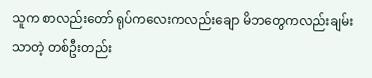သူက စာလည်းတော် ရုပ်ကလေးကလည်းချော မိဘတွေကလည်းချမ်းသာတဲ့ တစ်ဦးတည်း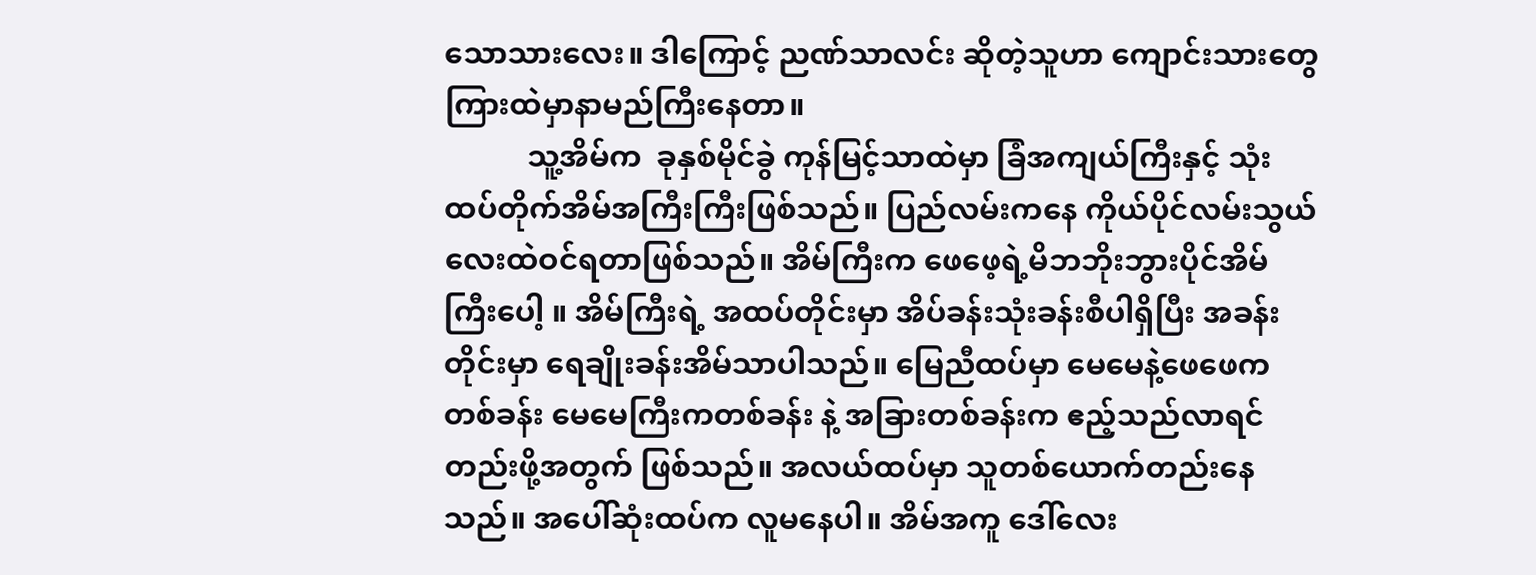သောသားလေး။ ဒါကြောင့် ညဏ်သာလင်း ဆိုတဲ့သူဟာ ကျောင်းသားတွေကြားထဲမှာနာမည်ကြီးနေတာ။
           သူ့အိမ်က  ခုနှစ်မိုင်ခွဲ ကုန်မြင့်သာထဲမှာ ခြံအကျယ်ကြီးနှင့် သုံးထပ်တိုက်အိမ်အကြီးကြီးဖြစ်သည်။ ပြည်လမ်းကနေ ကိုယ်ပိုင်လမ်းသွယ်လေးထဲဝင်ရတာဖြစ်သည်။ အိမ်ကြီးက ဖေဖေ့ရဲ့မိဘဘိုးဘွားပိုင်အိမ်ကြီးပေါ့ ။ အိမ်ကြီးရဲ့ အထပ်တိုင်းမှာ အိပ်ခန်းသုံးခန်းစီပါရှိပြီး အခန်းတိုင်းမှာ ရေချိုးခန်းအိမ်သာပါသည်။ မြေညီထပ်မှာ မေမေနဲ့ဖေဖေကတစ်ခန်း မေမေကြီးကတစ်ခန်း နဲ့ အခြားတစ်ခန်းက ဧည့်သည်လာရင်တည်းဖို့အတွက် ဖြစ်သည်။ အလယ်ထပ်မှာ သူတစ်ယောက်တည်းနေသည်။ အပေါ်ဆုံးထပ်က လူမနေပါ။ အိမ်အကူ ဒေါ်လေး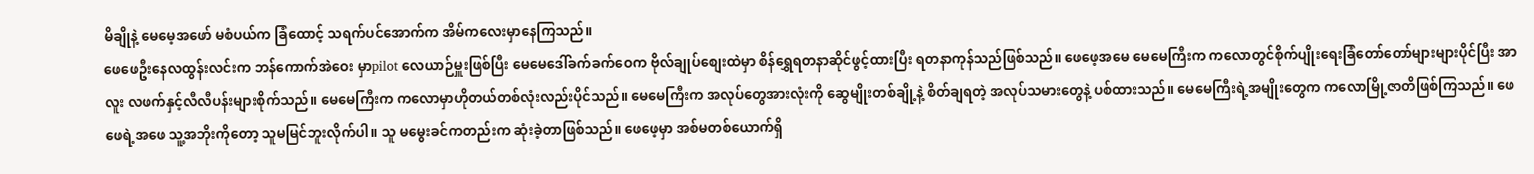မိချိုနဲ့ မေမေ့အဖော် မစံပယ်က ခြံထောင့် သရက်ပင်အောက်က အိမ်ကလေးမှာနေကြသည်။
ဖေဖေဦးနေလထွန်းလင်းက ဘန်ကောက်အဲဝေး မှာpilot လေယာဉ်မှူးဖြစ်ပြီး မေမေဒေါ်ခက်ခက်ဝေက ဗိုလ်ချုပ်စျေးထဲမှာ စိန်ရွှေရတနာဆိုင်ဖွင့်ထားပြီး ရတနာကုန်သည်ဖြစ်သည်။ ဖေဖေ့အမေ မေမေကြီးက ကလောတွင်စိုက်ပျိုးရေးခြံတော်တော်များများပိုင်ပြီး အာလူး လဖက်နှင့်လီလီပန်းများစိုက်သည်။ မေမေကြီးက ကလောမှာဟိုတယ်တစ်လုံးလည်းပိုင်သည်။ မေမေကြီးက အလုပ်တွေအားလုံးကို ဆွေမျိုးတစ်ချို့နဲ့ စိတ်ချရတဲ့ အလုပ်သမားတွေနဲ့ ပစ်ထားသည်။ မေမေကြီးရဲ့အမျိုးတွေက ကလောမြို့ဇာတိဖြစ်ကြသည်။ ဖေဖေရဲ့အဖေ သူ့အဘိုးကိုတော့ သူမမြင်ဘူးလိုက်ပါ။ သူ မမွေးခင်ကတည်းက ဆုံးခဲ့တာဖြစ်သည်။ ဖေဖေ့မှာ အစ်မတစ်ယောက်ရှိ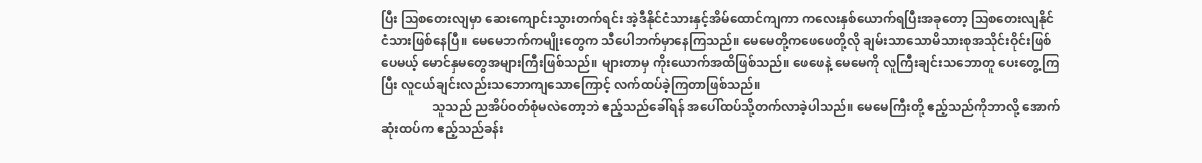ပြီး ဩစတေးလျမှာ ဆေးကျောင်းသွားတက်ရင်း အဲ့ဒီနိုင်ငံသားနှင့်အိမ်ထောင်ကျကာ ကလေးနှစ်ယောက်ရပြီးအခုတော့ ဩစတေးလျနိုင်ငံသားဖြစ်နေပြီ။ မေမေဘက်ကမျိုးတွေက သီပေါဘက်မှာနေကြသည်။ မေမေတို့ကဖေဖေတို့လို ချမ်းသာသောမိသားစုအသိုင်းဝိုင်းဖြစ်ပေမယ့် မောင်နှမတွေအများကြီးဖြစ်သည်။ များတာမှ ကိုးယောက်အထိဖြစ်သည်။ ဖေဖေနဲ့ မေမေကို လူကြီးချင်းသဘောတူ ပေးတွေ့ကြပြီး လူငယ်ချင်းလည်းသဘောကျသောကြောင့် လက်ထပ်ခဲ့ကြတာဖြစ်သည်။
                သူသည် ညအိပ်ဝတ်စုံမလဲတော့ဘဲ ဧည့်သည်ခေါ်ရန် အပေါ်ထပ်သို့တက်လာခဲ့ပါသည်။ မေမေကြီးတို့ ဧည့်သည်ကိုဘာလို့ အောက်ဆုံးထပ်က ဧည့်သည်ခန်း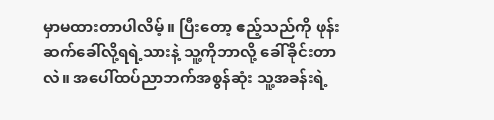မှာမထားတာပါလိမ့်။ ပြီးတော့ ဧည့်သည်ကို ဖုန်းဆက်ခေါ်လို့ရရဲ့သားနဲ့ သူ့ကိုဘာလို့ ခေါ်ခိုင်းတာလဲ။ အပေါ်ထပ်ညာဘက်အစွန်ဆုံး သူ့အခန်းရဲ့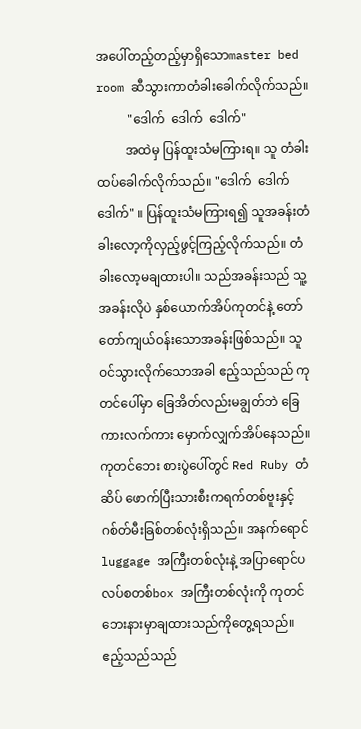အပေါ်တည့်တည့်မှာရှိသောmaster bed room ဆီသွားကာတံခါးခေါက်လိုက်သည်။
          "ဒေါက်  ဒေါက်  ဒေါက်"
         အထဲမှ ပြန်ထူးသံမကြားရ။ သူ တံခါးထပ်ခေါက်လိုက်သည်။ "ဒေါက်  ဒေါက်  ဒေါက်" ။ ပြန်ထူးသံမကြားရ၍ သူအခန်းတံခါးလော့ကိုလှည့်ဖွင့်ကြည့်လိုက်သည်။ တံခါးလော့မချထားပါ။ သည်အခန်းသည် သူ့အခန်းလိုပဲ နှစ်ယောက်အိပ်ကုတင်နဲ့ တော်တော်ကျယ်ဝန်းသောအခန်းဖြစ်သည်။ သူဝင်သွားလိုက်သောအခါ ဧည့်သည်သည် ကုတင်ပေါ်မှာ ခြေအိတ်လည်းမချွတ်ဘဲ ခြေကားလက်ကား မှောက်လျှက်အိပ်နေသည်။ ကုတင်ဘေး စားပွဲပေါ်တွင် Red Ruby တံဆိပ် ဖောက်ပြီးသားစီးကရက်တစ်ဗူးနှင့် ဂစ်တ်မီးခြစ်တစ်လုံးရှိသည်။ အနက်ရောင် luggage အကြီးတစ်လုံးနဲ့ အပြာရောင်ပလပ်စတစ်box အကြီးတစ်လုံးကို ကုတင်ဘေးနားမှာချထားသည်ကိုတွေ့ရသည်။ ဧည့်သည်သည်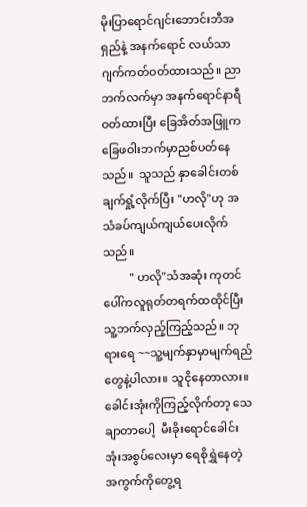မိုးပြာရောင်ဂျင်းဘောင်းဘီအရှည်နဲ့ အနက်ရောင် လယ်သာဂျက်ကတ်ဝတ်ထားသည်။ ညာဘက်လက်မှာ အနက်ရောင်နာရီဝတ်ထားပြီး ခြေအိတ်အဖြူက ခြေဖဝါးဘက်မှာညစ်ပတ်နေသည်။  သူသည် နှာခေါင်းတစ်ချက်ရှုံ့လိုက်ပြီး "ဟလို"ဟု အသံခပ်ကျယ်ကျယ်ပေးလိုက်သည်။
         " ဟလို"သံအဆုံး ကုတင်ပေါ်ကလူရုတ်တရက်ထထိုင်ပြီး သူ့ဘက်လှည့်ကြည့်သည်။ ဘုရားရေ ~~သူ့မျက်နှာမှာမျက်ရည်တွေနဲ့ပါလား။ သူငိုနေတာလား။ ခေါင်းအုံးကိုကြည့်လိုက်တာ့ သေချာတာပေါ့  မီးခိုးရောင်ခေါင်းအုံးအစွပ်လေးမှာ ရေစိုရွှဲနေတဲ့အကွက်ကိုတွေ့ရ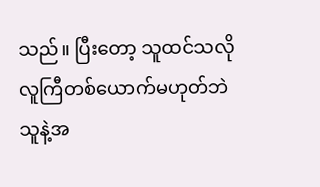သည်။ ပြီးတော့ သူထင်သလို လူကြီတစ်ယောက်မဟုတ်ဘဲ သူနဲ့အ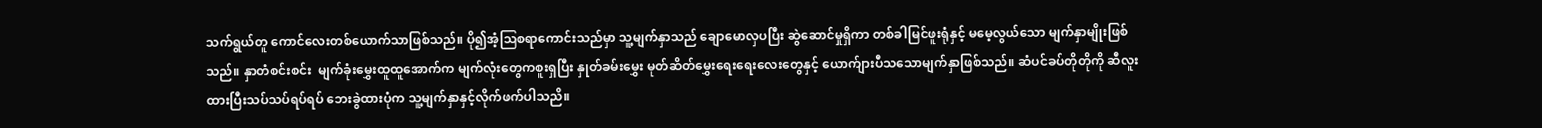သက်ရွယ်တူ ကောင်လေးတစ်ယောက်သာဖြစ်သည်။ ပို၍အံ့ဩစရာကောင်းသည်မှာ သူ့မျက်နှာသည် ချောမောလှပပြီး ဆွဲဆောင်မှုရှိကာ တစ်ခါမြင်ဖူးရုံနှင့် မမေ့လွယ်သော မျက်နှာမျိုးဖြစ်သည်။ နှာတံစင်းစင်း  မျက်ခုံးမွှေးထူထူအောက်က မျက်လုံးတွေကစူးရှပြီး နှုတ်ခမ်းမွှေး မုတ်ဆိတ်မွှေးရေးရေးလေးတွေနှင့် ယောက်ျားပီသသောမျက်နှာဖြစ်သည်။ ဆံပင်ခပ်တိုတိုကို ဆီလူးထားပြီးသပ်သပ်ရပ်ရပ် ဘေးခွဲထားပုံက သူ့မျက်နှာနှင့်လိုက်ဖက်ပါသညိ။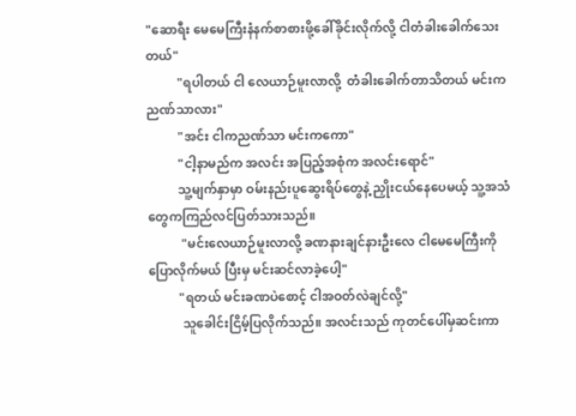"ဆောရီး မေမေကြီးနံနက်စာစားဖို့ခေါ်ခိုင်းလိုက်လို့ ငါတံခါးခေါက်သေးတယ်"
          "ရပါတယ် ငါ လေယာဉ်မူးလာလို့  တံခါးခေါက်တာသိတယ် မင်းကညဏ်သာလား"
          "အင်း ငါကညဏ်သာ မင်းကကော"
          "ငါ့နာမည်က အလင်း အပြည့်အစုံက အလင်းရောင်"
          သူ့မျက်နှာမှာ ဝမ်းနည်းပူဆွေးရိပ်တွေနဲ့ ညှိုးငယ်နေပေမယ့် သူ့အသံတွေကကြည်လင်ပြတ်သားသည်။
           "မင်းလေယာဉ်မူးလာလို့ ခဏနားချင်နားဦးလေ ငါမေမေကြီးကို ပြောလိုက်မယ် ပြီးမှ မင်းဆင်လာခဲ့ပေါ့"
          "ရတယ် မင်းခဏပဲစောင့် ငါအဝတ်လဲချင်လို့"
           သူခေါင်းငြိမ့်ပြလိုက်သည်။ အလင်းသည် ကုတင်ပေါ်မှဆင်းကာ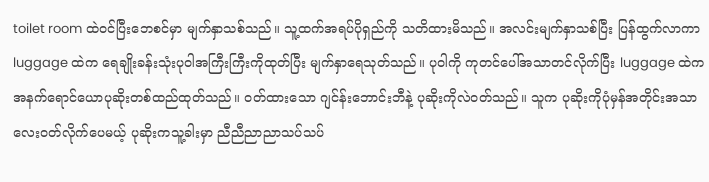toilet room ထဲဝင်ပြီးဘေစင်မှာ မျက်နှာသစ်သည်။ သူ့ထက်အရပ်ပိုရှည်ကို သတိထားမိသည်။ အလင်းမျက်နှာသစ်ပြီး ပြန်ထွက်လာကာ luggage ထဲက ရေချိုးခန်းသုံးပုဝါအကြီးကြီးကိုထုတ်ပြီး မျက်နှာရေသုတ်သည်။ ပုဝါကို ကုတင်ပေါ်အသာတင်လိုက်ပြီး luggage ထဲက အနက်ရောင်ယောပုဆိုးတစ်ထည်ထုတ်သည်။ ဝတ်ထားသော ဂျင်န်းဘောင်းဘီနဲ့ ပုဆိုးကိုလဲဝတ်သည်။ သူက ပုဆိုးကိုပုံမှန်အတိုင်းအသာလေးဝတ်လိုက်ပေမယ့် ပုဆိုးကသူ့ခါးမှာ ညီညီညာညာသပ်သပ်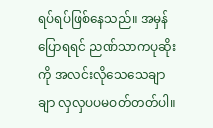ရပ်ရပ်ဖြစ်နေသည်။ အမှန်ပြောရရင် ညဏ်သာကပုဆိုးကို အလင်းလိုသေသေချာချာ လှလှပပမဝတ်တတ်ပါ။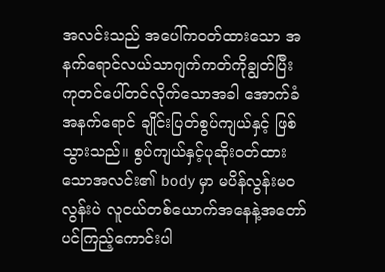အလင်းသည် အပေါ်ကဝတ်ထားသော အနက်ရောင်လယ်သာဂျက်ကတ်ကိုချွတ်ပြီး ကုတင်ပေါ်တင်လိုက်သောအခါ အောက်ခံအနက်ရောင် ချိုင်းပြတ်စွပ်ကျယ်နှင့် ဖြစ်သွားသည်။ စွပ်ကျယ်နှင့်ပုဆိုးဝတ်ထားသောအလင်း၏ body မှာ မပိန်လွန်းမဝလွန်းပဲ လူငယ်တစ်ယောက်အနေနဲ့အတော်ပင်ကြည့်ကောင်းပါ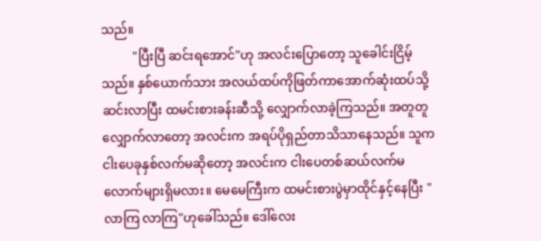သည်။
          "ပြီးပြီ ဆင်းရအောင်"ဟု အလင်းပြောတော့ သူခေါင်းငြိမ့်သည်။ နှစ်ယောက်သား အလယ်ထပ်ကိုဖြတ်ကာအောက်ဆုံးထပ်သို့ဆင်းလာပြီး ထမင်းစားခန်းဆီသို့ လျှောက်လာခဲ့ကြသည်။ အတူတူလျှောက်လာတော့ အလင်းက အရပ်ပိုရှည်တာသိသာနေသည်။ သူက ငါးပေခုနှစ်လက်မဆိုတော့ အလင်းက ငါးပေတစ်ဆယ်လက်မလောက်များရှိမလား။ မေမေကြီးက ထမင်းစားပွဲမှာထိုင်နှင့်နေပြီး "လာကြ လာကြ"ဟုခေါ်သည်။ ဒေါ်လေး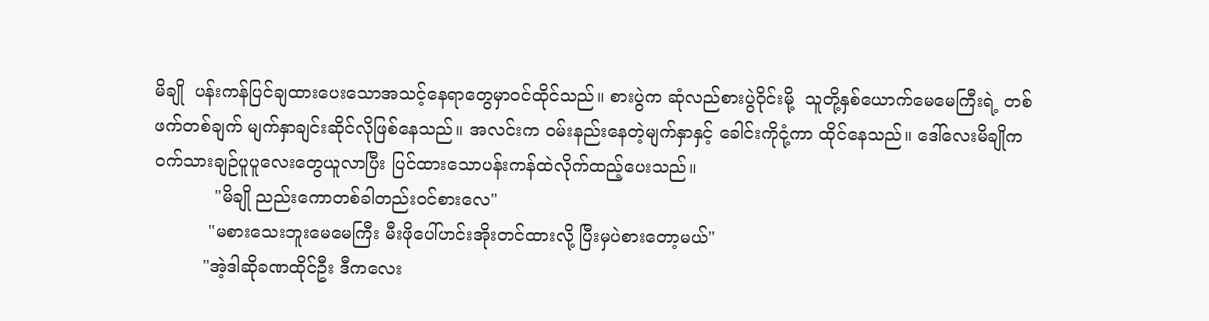မိချို  ပန်းကန်ပြင်ချထားပေးသောအသင့်နေရာတွေမှာဝင်ထိုင်သည်။ စားပွဲက ဆုံလည်စားပွဲဝိုင်းမို့  သူတို့နှစ်ယောက်မေမေကြီးရဲ့ တစ်ဖက်တစ်ချက် မျက်နှာချင်းဆိုင်လိုဖြစ်နေသည်။ အလင်းက ဝမ်းနည်းနေတဲ့မျက်နှာနှင့် ခေါင်းကိုငုံ့ကာ ထိုင်နေသည်။ ဒေါ်လေးမိချိုက ဝက်သားချဉ်ပူပူလေးတွေယူလာပြီး ပြင်ထားသောပန်းကန်ထဲလိုက်ထည့်ပေးသည်။
           "မိချို ညည်းကောတစ်ခါတည်းဝင်စားလေ"
          "မစားသေးဘူးမေမေကြီး မီးဖိုပေါ်ဟင်းအိုးတင်ထားလို့ ပြီးမှပဲစားတော့မယ်"
         "အဲ့ဒါဆိုခဏထိုင်ဦး ဒီကလေး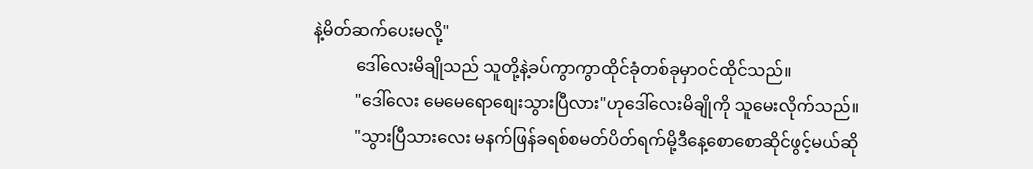နဲ့မိတ်ဆက်ပေးမလို့"
          ဒေါ်လေးမိချိုသည် သူတို့နဲ့ခပ်ကွာကွာထိုင်ခုံတစ်ခုမှာဝင်ထိုင်သည်။
          "ဒေါ်လေး မေမေရောစျေးသွားပြီလား"ဟုဒေါ်လေးမိချိုကို သူမေးလိုက်သည်။
          "သွားပြီသားလေး မနက်ဖြန်ခရစ်စမတ်ပိတ်ရက်မို့ဒီနေ့စောစောဆိုင်ဖွင့်မယ်ဆို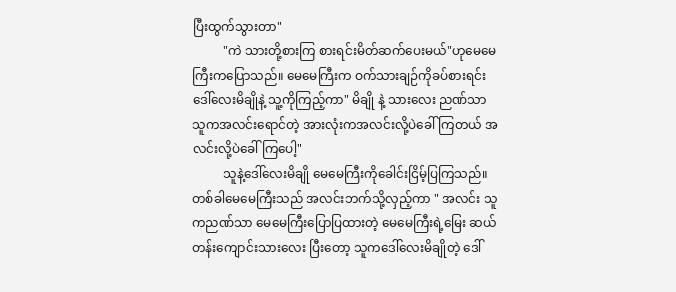ပြီးထွက်သွားတာ"
          "ကဲ သားတို့စားကြ စားရင်းမိတ်ဆက်ပေးမယ်"ဟုမေမေကြီးကပြောသည်။ မေမေကြီးက ဝက်သားချဉ်ကိုခပ်စားရင်း ဒေါ်လေးမိချိုနဲ့ သူ့ကိုကြည့်ကာ" မိချို နဲ့ သားလေး ညဏ်သာ သူကအလင်းရောင်တဲ့ အားလုံးကအလင်းလို့ပဲခေါ်ကြတယ် အလင်းလို့ပဲခေါ်ကြပေါ့"
          သူနဲ့ဒေါ်လေးမိချို မေမေကြီးကိုခေါင်းငြိမ့်ပြကြသည်။ တစ်ခါမေမေကြီးသည် အလင်းဘက်သို့လှည့်ကာ " အလင်း သူကညဏ်သာ မေမေကြီးပြောပြထားတဲ့ မေမေကြီးရဲ့မြေး ဆယ်တန်းကျောင်းသားလေး ပြီးတော့ သူကဒေါ်လေးမိချိုတဲ့ ဒေါ်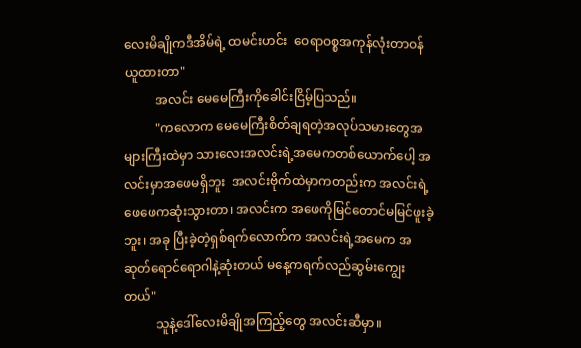လေးမိချိုကဒီအိမ်ရဲ့ ထမင်းဟင်း  ဝေရာဝစ္စအကုန်လုံးတာဝန်ယူထားတာ"
          အလင်း မေမေကြီးကိုခေါင်းငြိမ့်ပြသည်။
          "ကလောက မေမေကြီးစိတ်ချရတဲ့အလုပ်သမားတွေအများကြီးထဲမှာ သားလေးအလင်းရဲ့အမေကတစ်ယောက်ပေါ့ အလင်းမှာအဖေမရှိဘူး  အလင်းဗိုက်ထဲမှာကတည်းက အလင်းရဲ့ဖေဖေကဆုံးသွားတာ၊ အလင်းက အဖေကိုမြင်တောင်မမြင်ဖူးခဲ့ဘူး၊ အခု ပြီးခဲ့တဲ့ရှစ်ရက်လောက်က အလင်းရဲ့အမေက အဆုတ်ရောင်ရောဂါနဲ့ဆုံးတယ် မနေ့ကရက်လည်ဆွမ်းကျွေးတယ်"
          သူနဲ့ဒေါ်လေးမိချိုအကြည့်တွေ အလင်းဆီမှာ။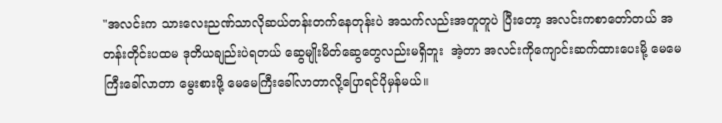"အလင်းက သားလေးညဏ်သာလိုဆယ်တန်းတက်နေတုန်းပဲ အသက်လည်းအတူတူပဲ ပြီးတော့ အလင်းကစာတော်တယ် အတန်းတိုင်းပထမ ဒုတိယချည်းပဲရတယ် ဆွေမျိုးမိတ်ဆွေတွေလည်းမရှိဘူး  အဲ့တာ အလင်းကိုကျောင်းဆက်ထားပေးမို့ မေမေကြီးခေါ်လာတာ မွေးစားဖို့ မေမေကြီးခေါ်လာတာလို့ပြောရင်ပိုမှန်မယ်။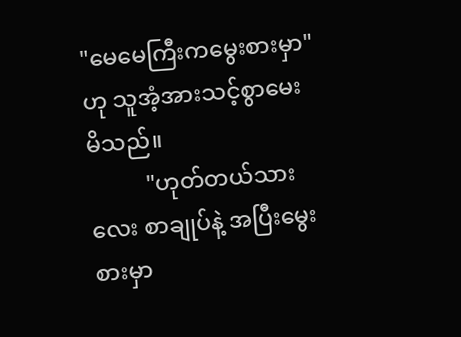"မေမေကြီးကမွေးစားမှာ" ဟု သူအံ့အားသင့်စွာမေးမိသည်။
          "ဟုတ်တယ်သားလေး စာချုပ်နဲ့ အပြီးမွေးစားမှာ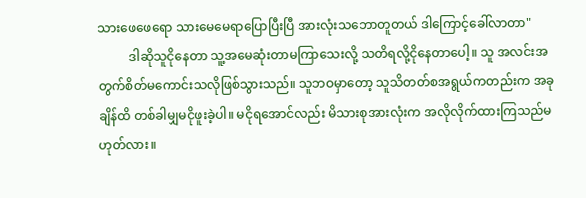သားဖေဖေရော သားမေမေရာပြောပြီးပြီ အားလုံးသဘောတူတယ် ဒါကြောင့်ခေါ်လာတာ"
          ဒါဆိုသူငိုနေတာ သူ့အမေဆုံးတာမကြာသေးလို့ သတိရလို့ငိုနေတာပေါ့။ သူ အလင်းအတွက်စိတ်မကောင်းသလိုဖြစ်သွားသည်။ သူဘဝမှာတော့ သူသိတတ်စအရွယ်ကတည်းက အခုချိန်ထိ တစ်ခါမျှမငိုဖူးခဲ့ပါ။ မငိုရအောင်လည်း မိသားစုအားလုံးက အလိုလိုက်ထားကြသည်မဟုတ်လား။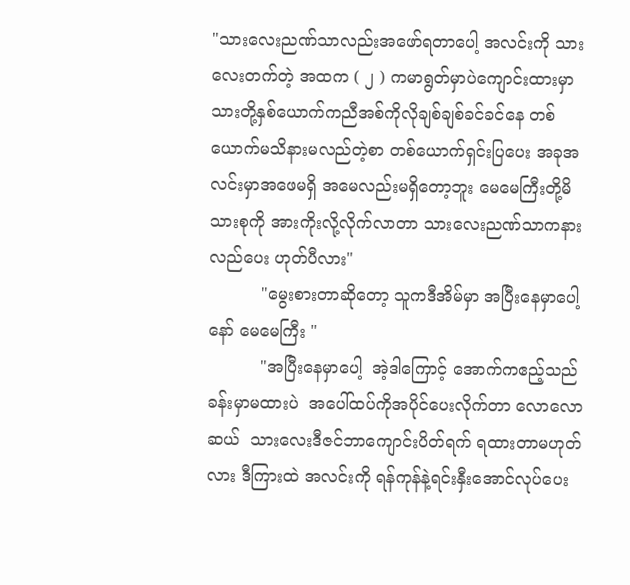"သားလေးညဏ်သာလည်းအဖော်ရတာပေါ့ အလင်းကို သားလေးတက်တဲ့ အထက ( ၂ ) ကမာရွတ်မှာပဲကျောင်းထားမှာ သားတို့နှစ်ယောက်ကညီအစ်ကိုလိုချစ်ချစ်ခင်ခင်နေ တစ်ယောက်မသိနားမလည်တဲ့စာ တစ်ယောက်ရှင်းပြပေး အခုအလင်းမှာအဖေမရှိ အမေလည်းမရှိတော့ဘူး မေမေကြီးတို့မိသားစုကို အားကိုးလို့လိုက်လာတာ သားလေးညဏ်သာကနားလည်ပေး ဟုတ်ပီလား"
          "မွေးစားတာဆိုတော့ သူကဒီအိမ်မှာ အပြီးနေမှာပေါ့နော် မေမေကြီး "
          "အပြီးနေမှာပေါ့  အဲ့ဒါကြောင့် အောက်ကဧည့်သည်ခန်းမှာမထားပဲ  အပေါ်ထပ်ကိုအပိုင်ပေးလိုက်တာ လောလောဆယ်  သားလေးဒီဇင်ဘာကျောင်းပိတ်ရက် ရထားတာမဟုတ်လား ဒီကြားထဲ အလင်းကို ရန်ကုန်နဲ့ရင်းနှီးအောင်လုပ်ပေး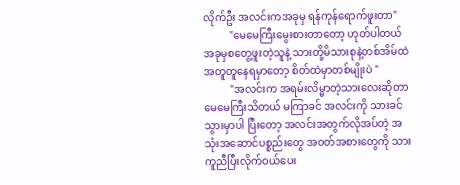လိုက်ဦး အလင်းကအခုမှ ရန်ကုန်ရောက်ဖူးတာ"
          "မေမေကြီးမွေးစားတာတော့ ဟုတ်ပါတယ် အခုမှစတွေ့ဖူးတဲ့သူနဲ့ သားတို့မိသားစုနဲ့တစ်အိမ်ထဲအတူတူနေရမှာတော့ စိတ်ထဲမှာတစ်မျိုးပဲ "
          "အလင်းက အရမ်းလိမ္မာတဲ့သားလေးဆိုတာ မေမေကြီးသိတယ် မကြာခင် အလင်းကို သားခင်သွားမှာပါ ပြီးတော့ အလင်းအတွက်လိုအပ်တဲ့ အသုံးအဆောင်ပစ္စည်းတွေ အဝတ်အစားတွေကို သားကူညီပြီးလိုက်ဝယ်ပေး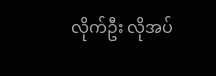လိုက်ဦး လိုအပ်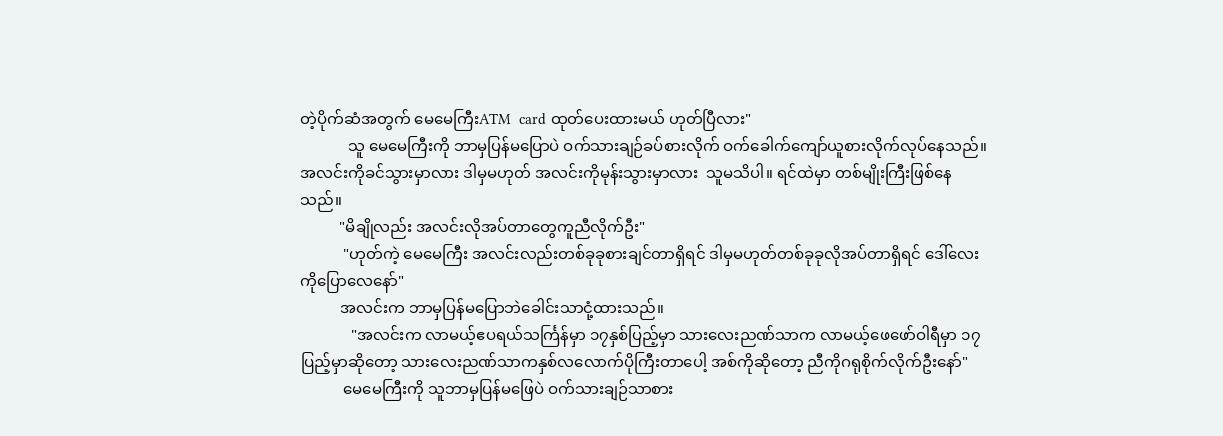တဲ့ပိုက်ဆံအတွက် မေမေကြီးATM  card ထုတ်ပေးထားမယ် ဟုတ်ပြီလား"
            သူ မေမေကြီးကို ဘာမှပြန်မပြောပဲ ဝက်သားချဉ်ခပ်စားလိုက် ဝက်ခေါက်ကျော်ယူစားလိုက်လုပ်နေသည်။ အလင်းကိုခင်သွားမှာလား ဒါမှမဟုတ် အလင်းကိုမုန်းသွားမှာလား  သူမသိပါ။ ရင်ထဲမှာ တစ်မျိုးကြီးဖြစ်နေသည်။
          "မိချိုလည်း အလင်းလိုအပ်တာတွေကူညီလိုက်ဦး"
           "ဟုတ်ကဲ့ မေမေကြီး အလင်းလည်းတစ်ခုခုစားချင်တာရှိရင် ဒါမှမဟုတ်တစ်ခုခုလိုအပ်တာရှိရင် ဒေါ်လေးကိုပြောလေနော်"
          အလင်းက ဘာမှပြန်မပြောဘဲခေါင်းသာငုံ့ထားသည်။
             "အလင်းက လာမယ့်ဧပရယ်သင်္ကြန်မှာ ၁၇နှစ်ပြည့်မှာ သားလေးညဏ်သာက လာမယ့်ဖေဖော်ဝါရီမှာ ၁၇ပြည့်မှာဆိုတော့ သားလေးညဏ်သာကနှစ်လလောက်ပိုကြီးတာပေါ့ အစ်ကိုဆိုတော့ ညီကိုဂရုစိုက်လိုက်ဦးနော်"
           မေမေကြီးကို သူဘာမှပြန်မဖြေပဲ ဝက်သားချဉ်သာစား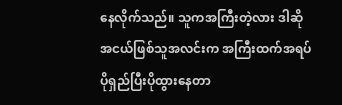နေလိုက်သည်။ သူကအကြီးတဲ့လား ဒါဆို အငယ်ဖြစ်သူအလင်းက အကြီးထက်အရပ်ပိုရှည်ပြီးပိုထွားနေတာ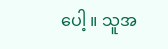ပေါ့ ။ သူအ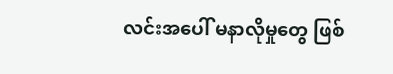လင်းအပေါ် မနာလိုမှုတွေ ဖြစ်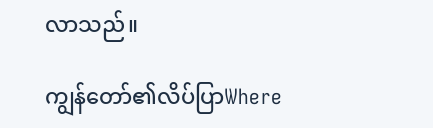လာသည်။

ကျွန်တော်၏လိပ်ပြာWhere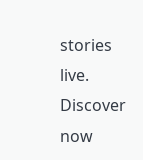stories live. Discover now